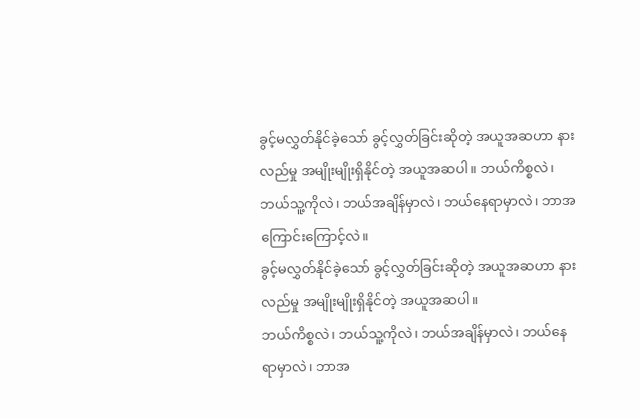ခွင့်မလွှတ်နိုင်ခဲ့သော် ခွင့်လွှတ်ခြင်းဆိုတဲ့ အယူအဆဟာ နားလည်မှု အမျိုးမျိုးရှိနိုင်တဲ့ အယူအဆပါ။ ဘယ်ကိစ္စလဲ၊ ဘယ်သူ့ကိုလဲ၊ ဘယ်အချိန်မှာလဲ၊ ဘယ်နေရာမှာလဲ၊ ဘာအကြောင်းကြောင့်လဲ။
ခွင့်မလွှတ်နိုင်ခဲ့သော် ခွင့်လွှတ်ခြင်းဆိုတဲ့ အယူအဆဟာ နားလည်မှု အမျိုးမျိုးရှိနိုင်တဲ့ အယူအဆပါ။
ဘယ်ကိစ္စလဲ၊ ဘယ်သူ့ကိုလဲ၊ ဘယ်အချိန်မှာလဲ၊ ဘယ်နေရာမှာလဲ၊ ဘာအ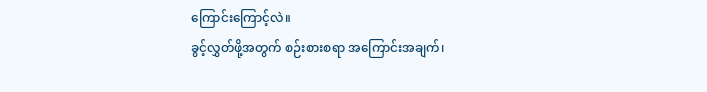ကြောင်းကြောင့်လဲ။
ခွင့်လွှတ်ဖို့အတွက် စဉ်းစားစရာ အကြောင်းအချက်၊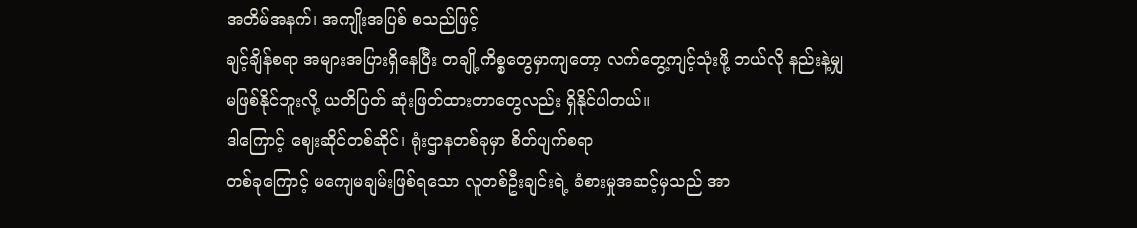အတိမ်အနက်၊ အကျိုးအပြစ် စသည်ဖြင့်
ချင့်ချိန်စရာ အများအပြားရှိနေပြီး တချို့ကိစ္စတွေမှာကျတော့ လက်တွေ့ကျင့်သုံးဖို့ ဘယ်လို နည်းနဲ့မျှ
မဖြစ်နိုင်ဘူးလို့ ယတိပြတ် ဆုံးဖြတ်ထားတာတွေလည်း ရှိနိုင်ပါတယ်။
ဒါကြောင့် ဈေးဆိုင်တစ်ဆိုင်၊ ရုံးဌာနတစ်ခုမှာ စိတ်ပျက်စရာ
တစ်ခုကြောင့် မကျေမချမ်းဖြစ်ရသော လူတစ်ဦးချင်းရဲ့ ခံစားမှုအဆင့်မှသည် အာ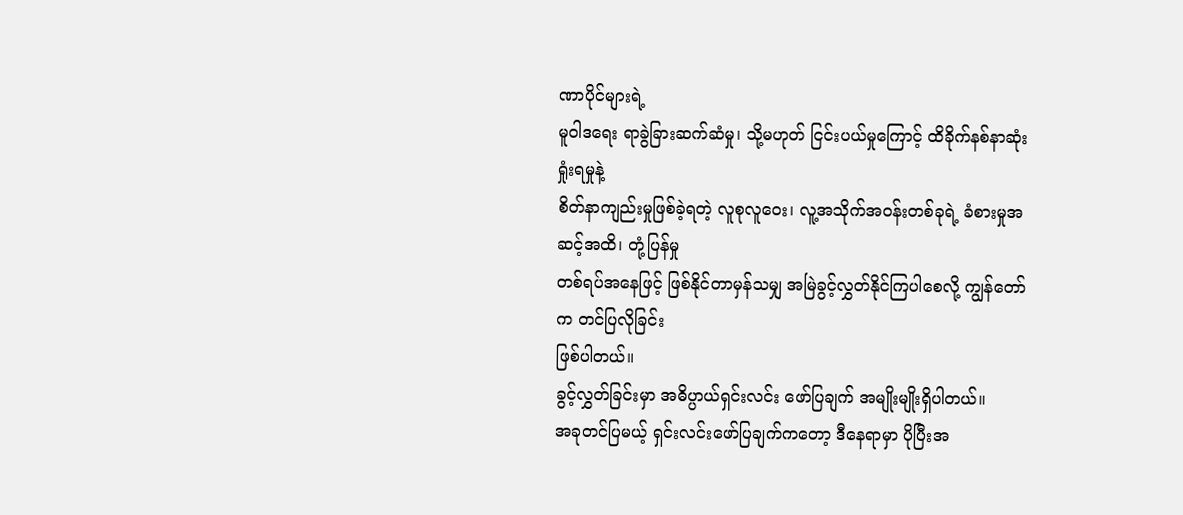ဏာပိုင်များရဲ့
မူဝါဒရေး ရာခွဲခြားဆက်ဆံမှု၊ သို့မဟုတ် ငြင်းပယ်မှုကြောင့် ထိခိုက်နစ်နာဆုံးရှုံးရမှုနဲ့
စိတ်နာကျည်းမှုဖြစ်ခဲ့ရတဲ့ လူစုလူဝေး၊ လူ့အသိုက်အဝန်းတစ်ခုရဲ့ ခံစားမှုအဆင့်အထိ၊ တုံ့ပြန်မှု
တစ်ရပ်အနေဖြင့် ဖြစ်နိုင်တာမှန်သမျှ အမြဲခွင့်လွှတ်နိုင်ကြပါစေလို့ ကျွန်တော်က တင်ပြလိုခြင်း
ဖြစ်ပါတယ်။
ခွင့်လွှတ်ခြင်းမှာ အဓိပ္ပာယ်ရှင်းလင်း ဖော်ပြချက် အမျိုးမျိုးရှိပါတယ်။
အခုတင်ပြမယ့် ရှင်းလင်းဖော်ပြချက်ကတော့ ဒီနေရာမှာ ပိုပြီးအ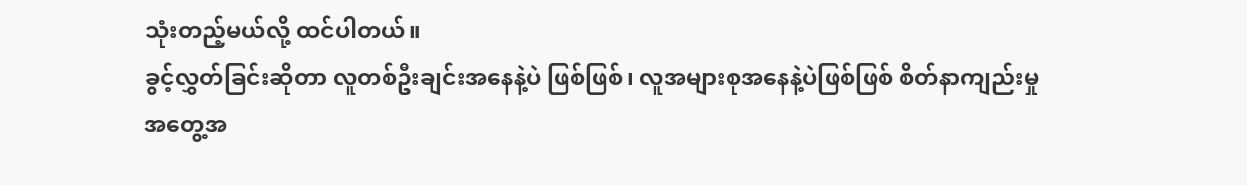သုံးတည့်မယ်လို့ ထင်ပါတယ်။
ခွင့်လွှတ်ခြင်းဆိုတာ လူတစ်ဦးချင်းအနေနဲ့ပဲ ဖြစ်ဖြစ်၊ လူအများစုအနေနဲ့ပဲဖြစ်ဖြစ် စိတ်နာကျည်းမှု
အတွေ့အ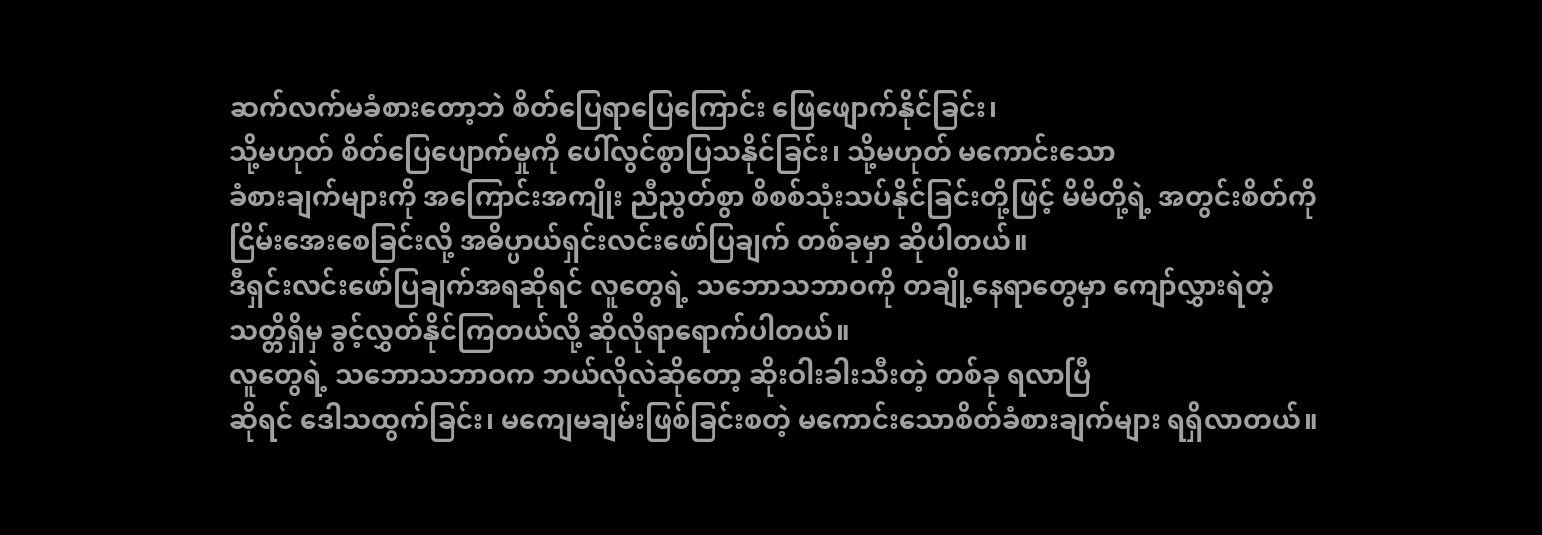ဆက်လက်မခံစားတော့ဘဲ စိတ်ပြေရာပြေကြောင်း ဖြေဖျောက်နိုင်ခြင်း၊
သို့မဟုတ် စိတ်ပြေပျောက်မှုကို ပေါ်လွင်စွာပြသနိုင်ခြင်း၊ သို့မဟုတ် မကောင်းသော
ခံစားချက်များကို အကြောင်းအကျိုး ညီညွတ်စွာ စိစစ်သုံးသပ်နိုင်ခြင်းတို့ဖြင့် မိမိတို့ရဲ့ အတွင်းစိတ်ကို
ငြိမ်းအေးစေခြင်းလို့ အဓိပ္ပာယ်ရှင်းလင်းဖော်ပြချက် တစ်ခုမှာ ဆိုပါတယ်။
ဒီရှင်းလင်းဖော်ပြချက်အရဆိုရင် လူတွေရဲ့ သဘောသဘာဝကို တချို့နေရာတွေမှာ ကျော်လွှားရဲတဲ့
သတ္တိရှိမှ ခွင့်လွှတ်နိုင်ကြတယ်လို့ ဆိုလိုရာရောက်ပါတယ်။
လူတွေရဲ့ သဘောသဘာဝက ဘယ်လိုလဲဆိုတော့ ဆိုးဝါးခါးသီးတဲ့ တစ်ခု ရလာပြီ
ဆိုရင် ဒေါသထွက်ခြင်း၊ မကျေမချမ်းဖြစ်ခြင်းစတဲ့ မကောင်းသောစိတ်ခံစားချက်များ ရရှိလာတယ်။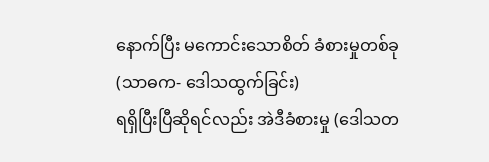နောက်ပြီး မကောင်းသောစိတ် ခံစားမှုတစ်ခု (သာဓက- ဒေါသထွက်ခြင်း)
ရရှိပြီးပြီဆိုရင်လည်း အဲဒီခံစားမှု (ဒေါသတ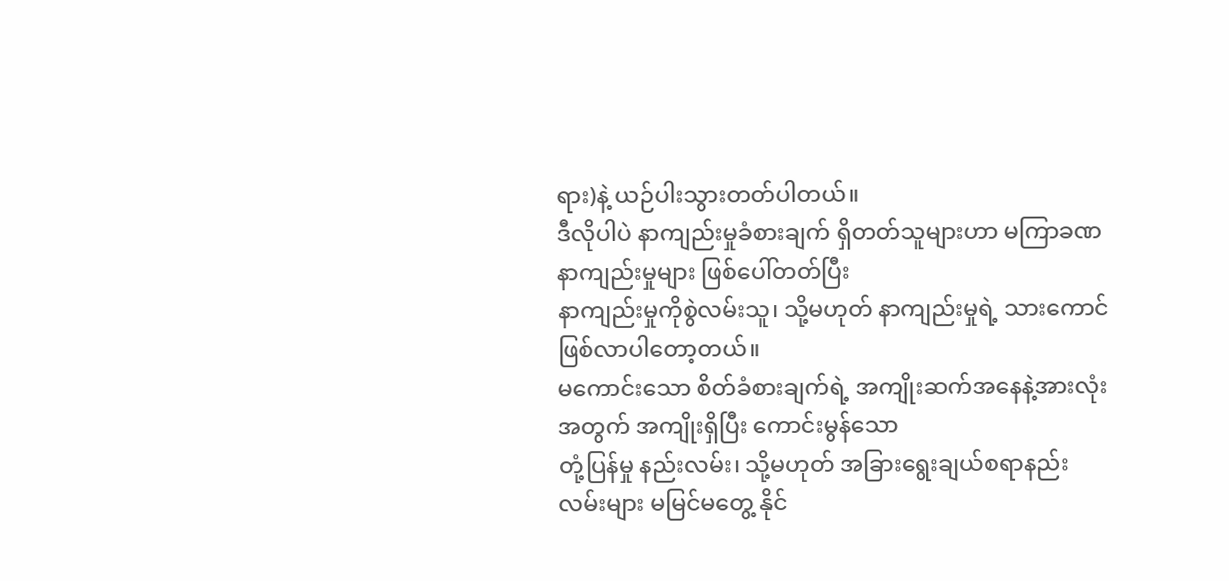ရား)နဲ့ ယဉ်ပါးသွားတတ်ပါတယ်။
ဒီလိုပါပဲ နာကျည်းမှုခံစားချက် ရှိတတ်သူများဟာ မကြာခဏ နာကျည်းမှုများ ဖြစ်ပေါ်တတ်ပြီး
နာကျည်းမှုကိုစွဲလမ်းသူ၊ သို့မဟုတ် နာကျည်းမှုရဲ့ သားကောင် ဖြစ်လာပါတော့တယ်။
မကောင်းသော စိတ်ခံစားချက်ရဲ့ အကျိုးဆက်အနေနဲ့အားလုံးအတွက် အကျိုးရှိပြီး ကောင်းမွန်သော
တုံ့ပြန်မှု နည်းလမ်း၊ သို့မဟုတ် အခြားရွေးချယ်စရာနည်း လမ်းများ မမြင်မတွေ့ နိုင်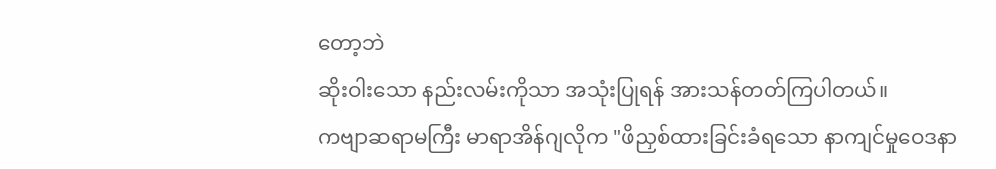တော့ဘဲ
ဆိုးဝါးသော နည်းလမ်းကိုသာ အသုံးပြုရန် အားသန်တတ်ကြပါတယ်။
ကဗျာဆရာမကြီး မာရာအိန်ဂျလိုက "ဖိညှစ်ထားခြင်းခံရသော နာကျင်မှုဝေဒနာ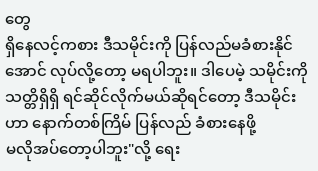တွေ
ရှိနေလင့်ကစား ဒီသမိုင်းကို ပြန်လည်မခံစားနိုင်အောင် လုပ်လို့တော့ မရပါဘူး။ ဒါပေမဲ့ သမိုင်းကို
သတ္တိရှိရှိ ရင်ဆိုင်လိုက်မယ်ဆိုရင်တော့ ဒီသမိုင်းဟာ နောက်တစ်ကြိမ် ပြန်လည် ခံစားနေဖို့
မလိုအပ်တော့ပါဘူး"လို့ ရေး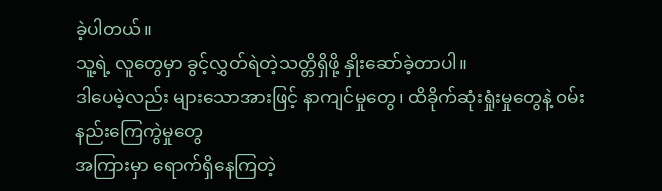ခဲ့ပါတယ်။
သူ့ရဲ့ လူတွေမှာ ခွင့်လွှတ်ရဲတဲ့သတ္တိရှိဖို့ နှိုးဆော်ခဲ့တာပါ။
ဒါပေမဲ့လည်း များသောအားဖြင့် နာကျင်မှုတွေ၊ ထိခိုက်ဆုံးရှုံးမှုတွေနဲ့ ၀မ်းနည်းကြေကွဲမှုတွေ
အကြားမှာ ရောက်ရှိနေကြတဲ့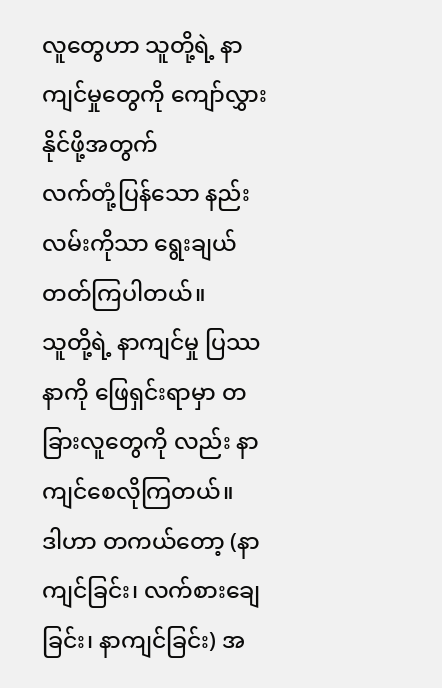လူတွေဟာ သူတို့ရဲ့ နာကျင်မှုတွေကို ကျော်လွှားနိုင်ဖို့အတွက်
လက်တုံ့ပြန်သော နည်းလမ်းကိုသာ ရွေးချယ်တတ်ကြပါတယ်။
သူတို့ရဲ့ နာကျင်မှု ပြဿနာကို ဖြေရှင်းရာမှာ တခြားလူတွေကို လည်း နာကျင်စေလိုကြတယ်။
ဒါဟာ တကယ်တော့ (နာကျင်ခြင်း၊ လက်စားချေခြင်း၊ နာကျင်ခြင်း) အ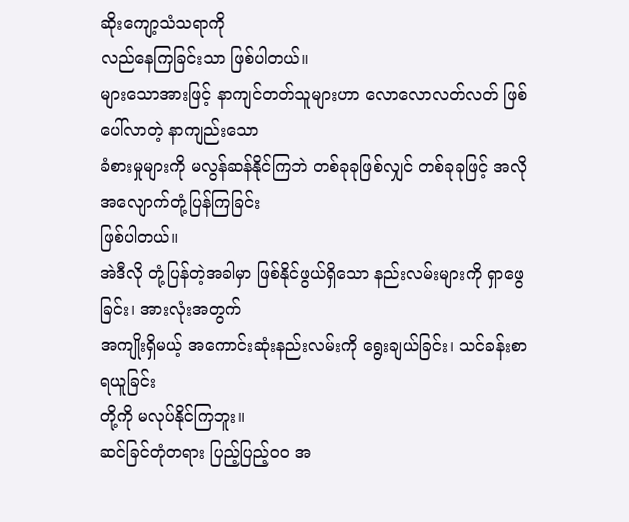ဆိုးကျော့သံသရာကို
လည်နေကြခြင်းသာ ဖြစ်ပါတယ်။
များသောအားဖြင့် နာကျင်တတ်သူများဟာ လောလောလတ်လတ် ဖြစ်ပေါ်လာတဲ့ နာကျည်းသော
ခံစားမှုများကို မလွန်ဆန်နိုင်ကြဘဲ တစ်ခုခုဖြစ်လျှင် တစ်ခုခုဖြင့် အလိုအလျောက်တုံ့ပြန်ကြခြင်း
ဖြစ်ပါတယ်။
အဲဒီလို တုံ့ပြန်တဲ့အခါမှာ ဖြစ်နိုင်ဖွယ်ရှိသော နည်းလမ်းများကို ရှာဖွေခြင်း၊ အားလုံးအတွက်
အကျိုးရှိမယ့် အကောင်းဆုံးနည်းလမ်းကို ရွေးချယ်ခြင်း၊ သင်ခန်းစာရယူခြင်း
တို့ကို မလုပ်နိုင်ကြဘူး။
ဆင်ခြင်တုံတရား ပြည့်ပြည့်ဝဝ အ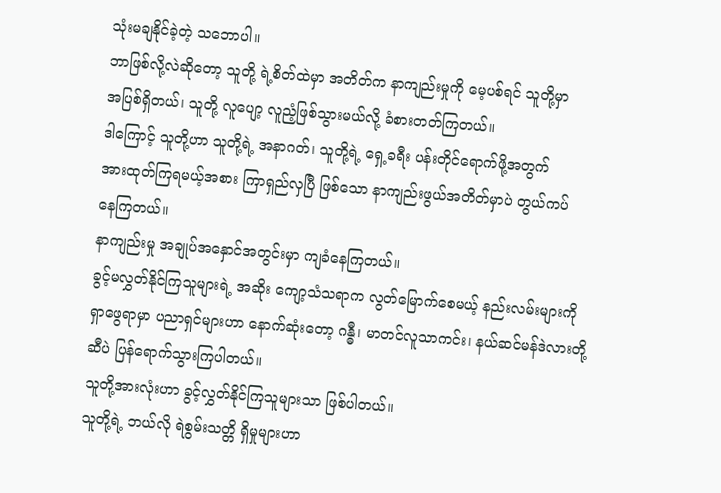သုံးမချနိုင်ခဲ့တဲ့ သဘောပါ။
ဘာဖြစ်လို့လဲဆိုတော့ သူတို့ ရဲ့စိတ်ထဲမှာ အတိတ်က နာကျည်းမှုကို မေ့ပစ်ရင် သူတို့မှာ
အပြစ်ရှိတယ်၊ သူတို့ လူပျော့ လူညံ့ဖြစ်သွားမယ်လို့ ခံစားတတ်ကြတယ်။
ဒါကြောင့် သူတို့ဟာ သူတို့ရဲ့ အနာဂတ်၊ သူတို့ရဲ့ ရှေ့ခရီး ပန်းတိုင်ရောက်ဖို့အတွက်
အားထုတ်ကြရမယ့်အစား ကြာရှည်လှပြီ ဖြစ်သော နာကျည်းဖွယ်အတိတ်မှာပဲ တွယ်ကပ်
နေကြတယ်။
နာကျည်းမှု အချုပ်အနှောင်အတွင်းမှာ ကျခံနေကြတယ်။
ခွင့်မလွှတ်နိုင်ကြသူများရဲ့ အဆိုး ကျော့သံသရာက လွတ်မြောက်စေမယ့် နည်းလမ်းများကို
ရှာဖွေရာမှာ ပညာရှင်များဟာ နောက်ဆုံးတော့ ဂန္ဓီ၊ မာတင်လူသာကင်း၊ နယ်ဆင်မန်ဒဲလားတို့
ဆီပဲ ပြန်ရောက်သွားကြပါတယ်။
သူတို့အားလုံးဟာ ခွင့်လွှတ်နိုင်ကြသူများသာ ဖြစ်ပါတယ်။
သူတို့ရဲ့ ဘယ်လို ရဲစွမ်းသတ္တိ ရှိမှုများဟာ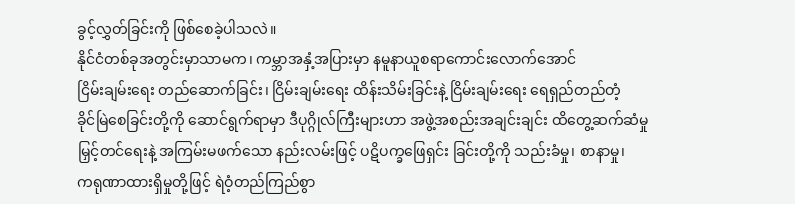ခွင့်လွှတ်ခြင်းကို ဖြစ်စေခဲ့ပါသလဲ။
နိုင်ငံတစ်ခုအတွင်းမှာသာမက၊ ကမ္ဘာအနှံ့အပြားမှာ နမူနာယူစရာကောင်းလောက်အောင်
ငြိမ်းချမ်းရေး တည်ဆောက်ခြင်း၊ ငြိမ်းချမ်းရေး ထိန်းသိမ်းခြင်းနဲ့ ငြိမ်းချမ်းရေး ရေရှည်တည်တံ့
ခိုင်မြဲစေခြင်းတို့ကို ဆောင်ရွက်ရာမှာ ဒီပုဂ္ဂိုလ်ကြီးများဟာ အဖွဲ့အစည်းအချင်းချင်း ထိတွေ့ဆက်ဆံမှု
မြှင့်တင်ရေးနဲ့ အကြမ်းမဖက်သော နည်းလမ်းဖြင့် ပဋိပက္ခဖြေရှင်း ခြင်းတို့ကို သည်းခံမှု၊ စာနာမှု၊
ကရုဏာထားရှိမှုတို့ဖြင့် ရဲဝံ့တည်ကြည်စွာ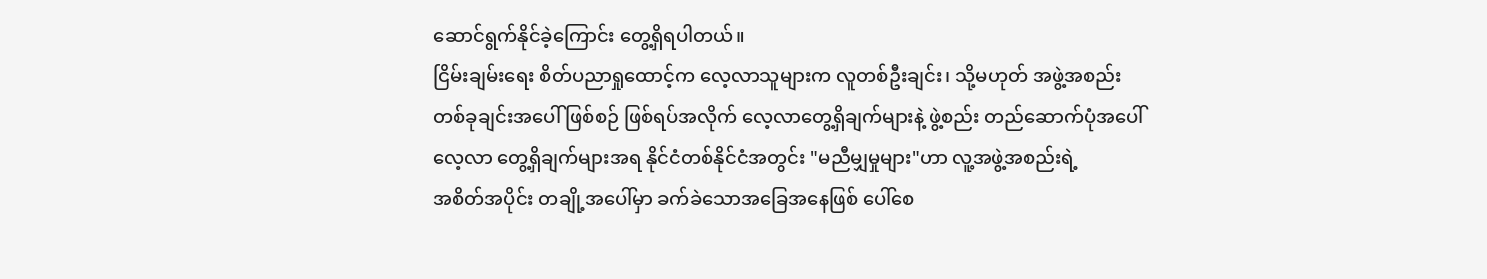ဆောင်ရွက်နိုင်ခဲ့ကြောင်း တွေ့ရှိရပါတယ်။
ငြိမ်းချမ်းရေး စိတ်ပညာရှုထောင့်က လေ့လာသူများက လူတစ်ဦးချင်း၊ သို့မဟုတ် အဖွဲ့အစည်း
တစ်ခုချင်းအပေါ် ဖြစ်စဉ် ဖြစ်ရပ်အလိုက် လေ့လာတွေ့ရှိချက်များနဲ့ ဖွဲ့စည်း တည်ဆောက်ပုံအပေါ်
လေ့လာ တွေ့ရှိချက်များအရ နိုင်ငံတစ်နိုင်ငံအတွင်း "မညီမျှမှုများ"ဟာ လူ့အဖွဲ့အစည်းရဲ့
အစိတ်အပိုင်း တချို့အပေါ်မှာ ခက်ခဲသောအခြေအနေဖြစ် ပေါ်စေ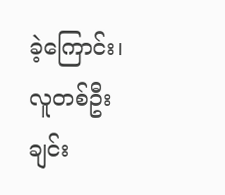ခဲ့ကြောင်း၊ လူတစ်ဦးချင်း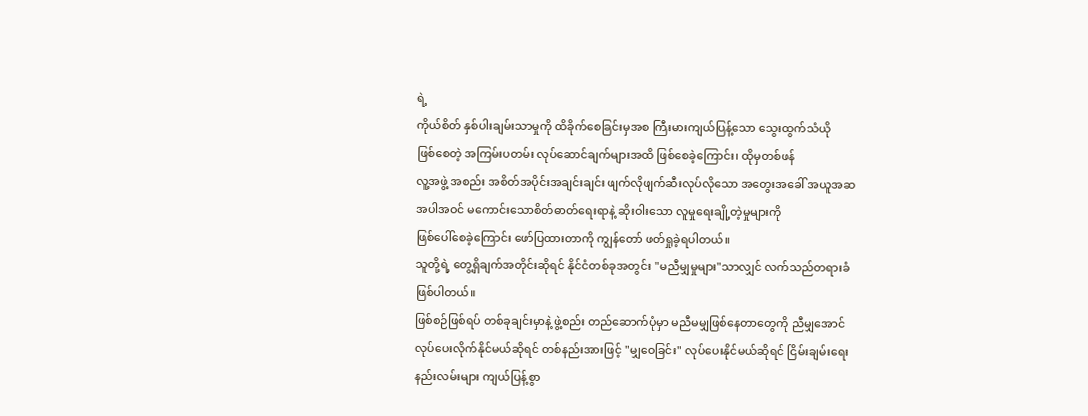ရဲ့
ကိုယ်စိတ် နှစ်ပါးချမ်းသာမှုကို ထိခိုက်စေခြင်းမှအစ ကြီးမားကျယ်ပြန့်သော သွေးထွက်သံယို
ဖြစ်စေတဲ့ အကြမ်းပတမ်း လုပ်ဆောင်ချက်များအထိ ဖြစ်စေခဲ့ကြောင်း၊ ထိုမှတစ်ဖန်
လူ့အဖွဲ့ အစည်း အစိတ်အပိုင်းအချင်းချင်း ဖျက်လိုဖျက်ဆီးလုပ်လိုသော အတွေးအခေါ် အယူအဆ
အပါအဝင် မကောင်းသောစိတ်ဓာတ်ရေးရာနဲ့ ဆိုးဝါးသော လူမှုရေးချို့တဲ့မှုများကို
ဖြစ်ပေါ်စေခဲ့ကြောင်း ဖော်ပြထားတာကို ကျွန်တော် ဖတ်ရှုခဲ့ရပါတယ်။
သူတို့ရဲ့ တွေ့ရှိချက်အတိုင်းဆိုရင် နိုင်ငံတစ်ခုအတွင်း "မညီမျှမှုများ"သာလျှင် လက်သည်တရားခံ
ဖြစ်ပါတယ်။
ဖြစ်စဉ်ဖြစ်ရပ် တစ်ခုချင်းမှာနဲ့ ဖွဲ့စည်း တည်ဆောက်ပုံမှာ မညီမမျှဖြစ်နေတာတွေကို ညီမျှအောင်
လုပ်ပေးလိုက်နိုင်မယ်ဆိုရင် တစ်နည်းအားဖြင့် "မျှဝေခြင်း" လုပ်ပေးနိုင်မယ်ဆိုရင် ငြိမ်းချမ်းရေး
နည်းလမ်းများ ကျယ်ပြန့်စွာ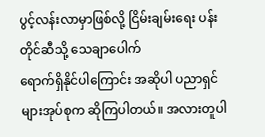ပွင့်လန်းလာမှာဖြစ်လို့ ငြိမ်းချမ်းရေး ပန်းတိုင်ဆီသို့ သေချာပေါက်
ရောက်ရှိနိုင်ပါကြောင်း အဆိုပါ ပညာရှင်များအုပ်စုက ဆိုကြပါတယ်။ အလားတူပါ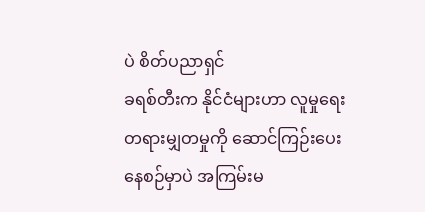ပဲ စိတ်ပညာရှင်
ခရစ်တီးက နိုင်ငံများဟာ လူမှုရေးတရားမျှတမှုကို ဆောင်ကြဉ်းပေးနေစဉ်မှာပဲ အကြမ်းမ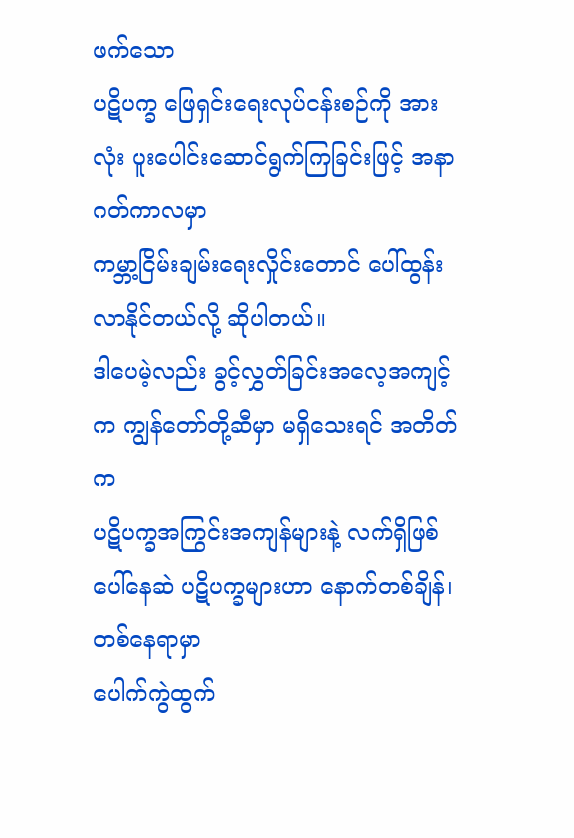ဖက်သော
ပဋိပက္ခ ဖြေရှင်းရေးလုပ်ငန်းစဉ်ကို အားလုံး ပူးပေါင်းဆောင်ရွက်ကြခြင်းဖြင့် အနာဂတ်ကာလမှာ
ကမ္ဘာ့ငြိမ်းချမ်းရေးလှိုင်းတောင် ပေါ်ထွန်းလာနိုင်တယ်လို့ ဆိုပါတယ်။
ဒါပေမဲ့လည်း ခွင့်လွှတ်ခြင်းအလေ့အကျင့်က ကျွန်တော်တို့ဆီမှာ မရှိသေးရင် အတိတ်က
ပဋိပက္ခအကြွင်းအကျန်များနဲ့ လက်ရှိဖြစ်ပေါ်နေဆဲ ပဋိပက္ခများဟာ နောက်တစ်ချိန်၊ တစ်နေရာမှာ
ပေါက်ကွဲထွက်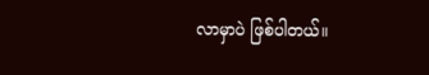လာမှာပဲ ဖြစ်ပါတယ်။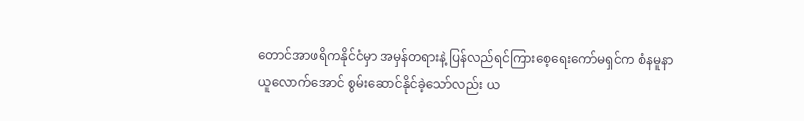တောင်အာဖရိကနိုင်ငံမှာ အမှန်တရားနဲ့ ပြန်လည်ရင်ကြားစေ့ရေးကော်မရှင်က စံနမူနာ
ယူလောက်အောင် စွမ်းဆောင်နိုင်ခဲ့သော်လည်း ယ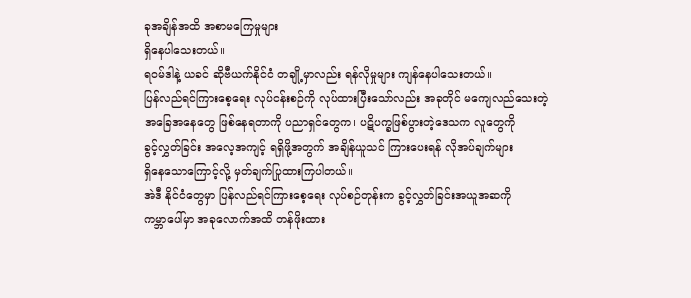ခုအချိန်အထိ အစာမကြေမှုများ
ရှိနေပါသေးတယ်။
ရဝမ်ဒါနဲ့ ယခင် ဆိုဗီယက်နိုင်ငံ တချို့မှာလည်း ရန်လိုမှုများ ကျန်နေပါသေးတယ်။
ပြန်လည်ရင်ကြားစေ့ရေး လုပ်ငန်းစဉ်ကို လုပ်ထားပြီးသော်လည်း အခုတိုင် မကျေလည်သေးတဲ့
အခြေအနေတွေ ဖြစ်နေရတာကို ပညာရှင်တွေက၊ ပဋိပက္ခဖြစ်ပွားတဲ့ဒေသက လူတွေကို
ခွင့်လွှတ်ခြင်း အလေ့အကျင့် ရရှိဖို့အတွက် အချိန်ယူသင် ကြားပေးရန် လိုအပ်ချက်များ
ရှိနေသောကြောင့်လို့ မှတ်ချက်ပြုထားကြပါတယ်။
အဲဒီ နိုင်ငံတွေမှာ ပြန်လည်ရင်ကြားစေ့ရေး လုပ်စဉ်တုန်းက ခွင့်လွှတ်ခြင်းအယူအဆကို
ကမ္ဘာပေါ်မှာ အခုလောက်အထိ တန်ဖိုးထား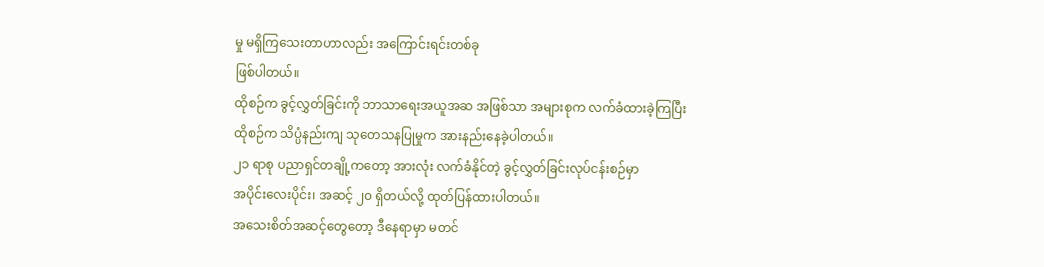မှု မရှိကြသေးတာဟာလည်း အကြောင်းရင်းတစ်ခု
ဖြစ်ပါတယ်။
ထိုစဉ်က ခွင့်လွှတ်ခြင်းကို ဘာသာရေးအယူအဆ အဖြစ်သာ အများစုက လက်ခံထားခဲ့ကြပြီး
ထိုစဉ်က သိပ္ပံနည်းကျ သုတေသနပြုမှုက အားနည်းနေခဲ့ပါတယ်။
၂၁ ရာစု ပညာရှင်တချို့ကတော့ အားလုံး လက်ခံနိုင်တဲ့ ခွင့်လွှတ်ခြင်းလုပ်ငန်းစဉ်မှာ
အပိုင်းလေးပိုင်း၊ အဆင့် ၂၀ ရှိတယ်လို့ ထုတ်ပြန်ထားပါတယ်။
အသေးစိတ်အဆင့်တွေတော့ ဒီနေရာမှာ မတင်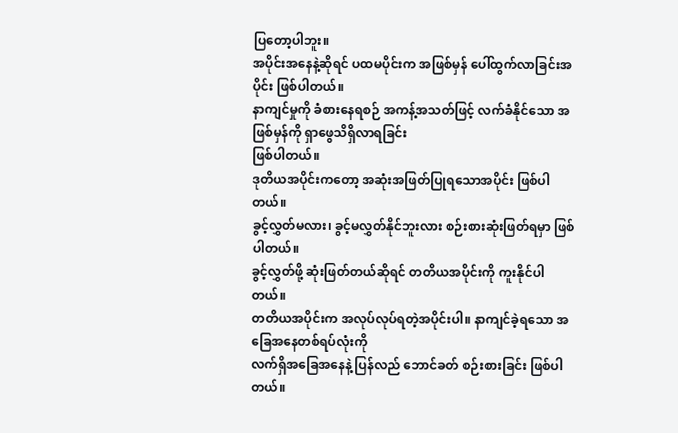ပြတော့ပါဘူး။
အပိုင်းအနေနဲ့ဆိုရင် ပထမပိုင်းက အဖြစ်မှန် ပေါ်ထွက်လာခြင်းအပိုင်း ဖြစ်ပါတယ်။
နာကျင်မှုကို ခံစားနေရစဉ် အကန့်အသတ်ဖြင့် လက်ခံနိုင်သော အဖြစ်မှန်ကို ရှာဖွေသိရှိလာရခြင်း
ဖြစ်ပါတယ်။
ဒုတိယအပိုင်းကတော့ အဆုံးအဖြတ်ပြုရသောအပိုင်း ဖြစ်ပါတယ်။
ခွင့်လွှတ်မလား၊ ခွင့်မလွှတ်နိုင်ဘူးလား စဉ်းစားဆုံးဖြတ်ရမှာ ဖြစ်ပါတယ်။
ခွင့်လွှတ်ဖို့ ဆုံးဖြတ်တယ်ဆိုရင် တတိယအပိုင်းကို ကူးနိုင်ပါတယ်။
တတိယအပိုင်းက အလုပ်လုပ်ရတဲ့အပိုင်းပါ။ နာကျင်ခဲ့ရသော အခြေအနေတစ်ရပ်လုံးကို
လက်ရှိအခြေအနေနဲ့ ပြန်လည် ဘောင်ခတ် စဉ်းစားခြင်း ဖြစ်ပါတယ်။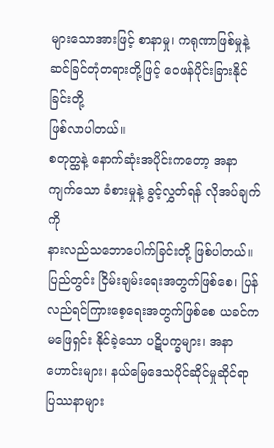များသောအားဖြင့် စာနာမှု၊ ကရုဏာဖြစ်မှုနဲ့ ဆင်ခြင်တုံတရားတို့ဖြင့် ဝေဖန်ပိုင်းခြားနိုင်ခြင်းတို့
ဖြစ်လာပါတယ်။
စတုတ္ထနဲ့ နောက်ဆုံးအပိုင်းကတော့ အနာကျက်သော ခံစားမှုနဲ့ ခွင့်လွှတ်ရန် လိုအပ်ချက်ကို
နားလည်သဘောပေါက်ခြင်းတို့ ဖြစ်ပါတယ်။
ပြည်တွင်း ငြိမ်းချမ်းရေးအတွက်ဖြစ်စေ၊ ပြန်လည်ရင်ကြားစေ့ရေးအတွက်ဖြစ်စေ ယခင်က
မဖြေရှင်း နိုင်ခဲ့သော ပဋိပက္ခများ၊ အနာဟောင်းများ၊ နယ်မြေဒေသပိုင်ဆိုင်မှုဆိုင်ရာ ပြဿနာများ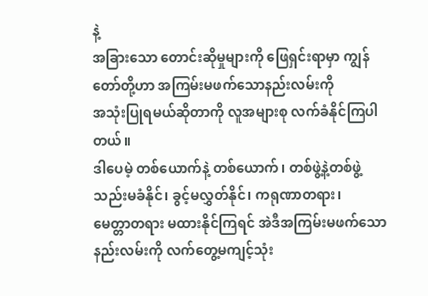နဲ့
အခြားသော တောင်းဆိုမှုများကို ဖြေရှင်းရာမှာ ကျွန်တော်တို့ဟာ အကြမ်းမဖက်သောနည်းလမ်းကို
အသုံးပြုရမယ်ဆိုတာကို လူအများစု လက်ခံနိုင်ကြပါတယ်။
ဒါပေမဲ့ တစ်ယောက်နဲ့ တစ်ယောက်၊ တစ်ဖွဲ့နဲ့တစ်ဖွဲ့ သည်းမခံနိုင်၊ ခွင့်မလွှတ်နိုင်၊ ကရုဏာတရား၊
မေတ္တာတရား မထားနိုင်ကြရင် အဲဒီအကြမ်းမဖက်သော နည်းလမ်းကို လက်တွေ့မကျင့်သုံး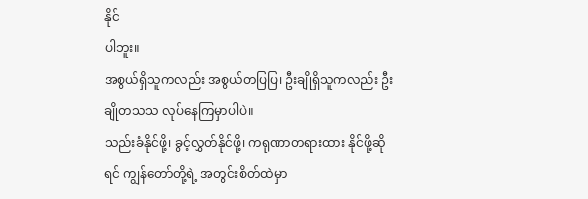နိုင်
ပါဘူး။
အစွယ်ရှိသူကလည်း အစွယ်တပြပြ၊ ဦးချိုရှိသူကလည်း ဦးချိုတသသ လုပ်နေကြမှာပါပဲ။
သည်းခံနိုင်ဖို့၊ ခွင့်လွှတ်နိုင်ဖို့၊ ကရုဏာတရားထား နိုင်ဖို့ဆိုရင် ကျွန်တော်တို့ရဲ့ အတွင်းစိတ်ထဲမှာ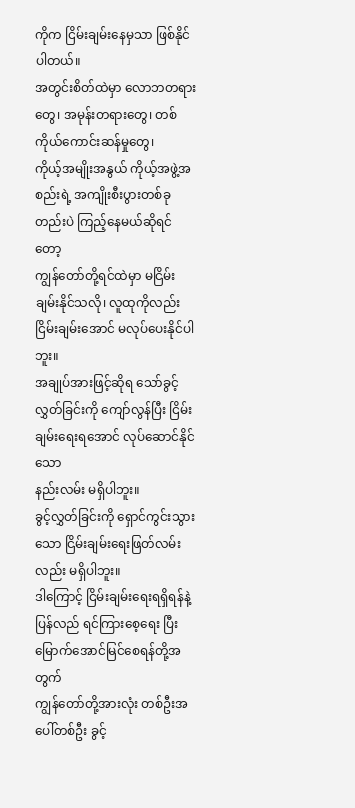ကိုက ငြိမ်းချမ်းနေမှသာ ဖြစ်နိုင်ပါတယ်။
အတွင်းစိတ်ထဲမှာ လောဘတရားတွေ၊ အမုန်းတရားတွေ၊ တစ်ကိုယ်ကောင်းဆန်မှုတွေ၊
ကိုယ့်အမျိုးအနွယ် ကိုယ့်အဖွဲ့အစည်းရဲ့ အကျိုးစီးပွားတစ်ခုတည်းပဲ ကြည့်နေမယ်ဆိုရင်တော့
ကျွန်တော်တို့ရင်ထဲမှာ မငြိမ်းချမ်းနိုင်သလို၊ လူထုကိုလည်း ငြိမ်းချမ်းအောင် မလုပ်ပေးနိုင်ပါဘူး။
အချုပ်အားဖြင့်ဆိုရ သော်ခွင့်လွှတ်ခြင်းကို ကျော်လွန်ပြီး ငြိမ်းချမ်းရေးရအောင် လုပ်ဆောင်နိုင်သော
နည်းလမ်း မရှိပါဘူး။
ခွင့်လွှတ်ခြင်းကို ရှောင်ကွင်းသွားသော ငြိမ်းချမ်းရေးဖြတ်လမ်းလည်း မရှိပါဘူး။
ဒါကြောင့် ငြိမ်းချမ်းရေးရရှိရန်နဲ့ ပြန်လည် ရင်ကြားစေ့ရေး ပြီးမြောက်အောင်မြင်စေရန်တို့အတွက်
ကျွန်တော်တို့အားလုံး တစ်ဦးအပေါ်တစ်ဦး ခွင့်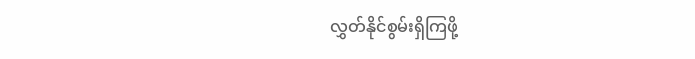လွှတ်နိုင်စွမ်းရှိကြဖို့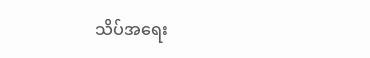သိပ်အရေး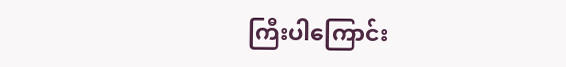ကြီးပါကြောင်း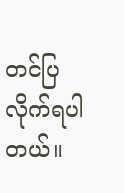တင်ပြလိုက်ရပါတယ်။